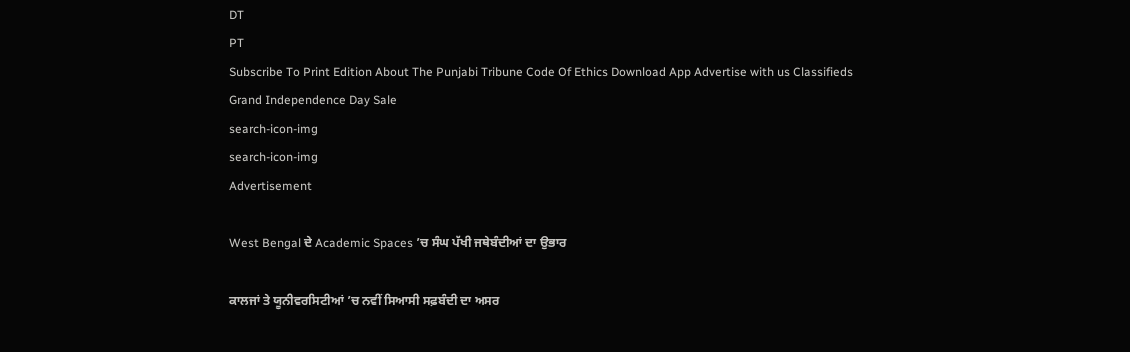DT
PT
Subscribe To Print Edition About The Punjabi Tribune Code Of Ethics Download App Advertise with us Classifieds
Grand Independence Day Sale
search-icon-img
search-icon-img
Advertisement

West Bengal ਦੇ Academic Spaces ’ਚ ਸੰਘ ਪੱਖੀ ਜਥੇਬੰਦੀਆਂ ਦਾ ਉਭਾਰ

ਕਾਲਜਾਂ ਤੇ ਯੂਨੀਵਰਸਿਟੀਆਂ ’ਚ ਨਵੀਂ ਸਿਆਸੀ ਸਫ਼ਬੰਦੀ ਦਾ ਅਸਰ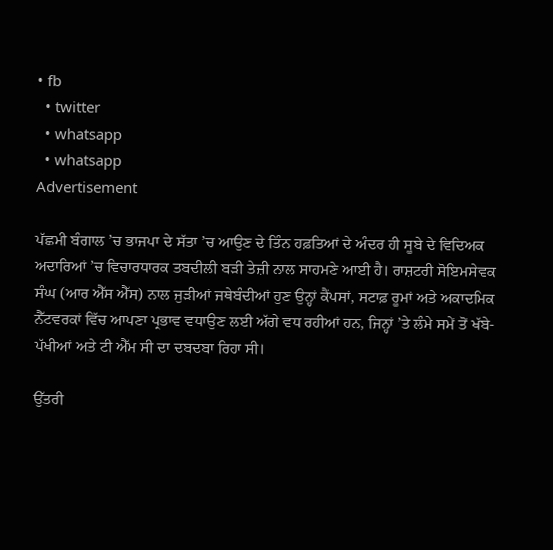• fb
  • twitter
  • whatsapp
  • whatsapp
Advertisement

ਪੱਛਮੀ ਬੰਗਾਲ ’ਚ ਭਾਜਪਾ ਦੇ ਸੱਤਾ ’ਚ ਆਉਣ ਦੇ ਤਿੰਨ ਹਫ਼ਤਿਆਂ ਦੇ ਅੰਦਰ ਹੀ ਸੂਬੇ ਦੇ ਵਿਦਿਅਕ ਅਦਾਰਿਆਂ ’ਚ ਵਿਚਾਰਧਾਰਕ ਤਬਦੀਲੀ ਬੜੀ ਤੇਜ਼ੀ ਨਾਲ ਸਾਹਮਣੇ ਆਈ ਹੈ। ਰਾਸ਼ਟਰੀ ਸੋਇਮਸੇਵਕ ਸੰਘ (ਆਰ ਐੱਸ ਐੱਸ) ਨਾਲ ਜੁੜੀਆਂ ਜਥੇਬੰਦੀਆਂ ਹੁਣ ਉਨ੍ਹਾਂ ਕੈਂਪਸਾਂ, ਸਟਾਫ਼ ਰੂਮਾਂ ਅਤੇ ਅਕਾਦਮਿਕ ਨੈੱਟਵਰਕਾਂ ਵਿੱਚ ਆਪਣਾ ਪ੍ਰਭਾਵ ਵਧਾਉਣ ਲਈ ਅੱਗੇ ਵਧ ਰਹੀਆਂ ਹਨ, ਜਿਨ੍ਹਾਂ ’ਤੇ ਲੰਮੇ ਸਮੇਂ ਤੋਂ ਖੱਬੇ-ਪੱਖੀਆਂ ਅਤੇ ਟੀ ਐੱਮ ਸੀ ਦਾ ਦਬਦਬਾ ਰਿਹਾ ਸੀ।

ਉੱਤਰੀ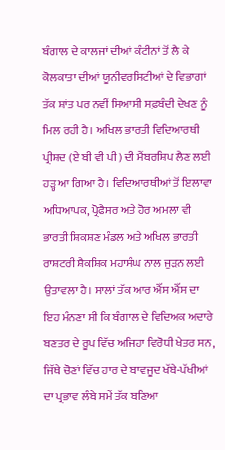ਬੰਗਾਲ ਦੇ ਕਾਲਜਾਂ ਦੀਆਂ ਕੰਟੀਨਾਂ ਤੋਂ ਲੈ ਕੇ ਕੋਲਕਾਤਾ ਦੀਆਂ ਯੂਨੀਵਰਸਿਟੀਆਂ ਦੇ ਵਿਭਾਗਾਂ ਤੱਕ ਸ਼ਾਂਤ ਪਰ ਨਵੀਂ ਸਿਆਸੀ ਸਫ਼ਬੰਦੀ ਦੇਖਣ ਨੂੰ ਮਿਲ ਰਹੀ ਹੈ। ਅਖਿਲ ਭਾਰਤੀ ਵਿਦਿਆਰਥੀ ਪ੍ਰੀਸ਼ਦ (ਏ ਬੀ ਵੀ ਪੀ) ਦੀ ਮੈਂਬਰਸ਼ਿਪ ਲੈਣ ਲਈ ਹੜ੍ਹ ਆ ਗਿਆ ਹੈ। ਵਿਦਿਆਰਥੀਆਂ ਤੋਂ ਇਲਾਵਾ ਅਧਿਆਪਕ, ਪ੍ਰੋਫੈਸਰ ਅਤੇ ਹੋਰ ਅਮਲਾ ਵੀ ਭਾਰਤੀ ਸ਼ਿਕਸ਼ਣ ਮੰਡਲ ਅਤੇ ਅਖਿਲ ਭਾਰਤੀ ਰਾਸ਼ਟਰੀ ਸ਼ੈਕਸ਼ਿਕ ਮਹਾਸੰਘ ਨਾਲ ਜੁੜਨ ਲਈ ਉਤਾਵਲਾ ਹੈ। ਸਾਲਾਂ ਤੱਕ ਆਰ ਐੱਸ ਐੱਸ ਦਾ ਇਹ ਮੰਨਣਾ ਸੀ ਕਿ ਬੰਗਾਲ ਦੇ ਵਿਦਿਅਕ ਅਦਾਰੇ ਬਣਤਰ ਦੇ ਰੂਪ ਵਿੱਚ ਅਜਿਹਾ ਵਿਰੋਧੀ ਖੇਤਰ ਸਨ, ਜਿੱਥੇ ਚੋਣਾਂ ਵਿੱਚ ਹਾਰ ਦੇ ਬਾਵਜੂਦ ਖੱਬੇ-ਪੱਖੀਆਂ ਦਾ ਪ੍ਰਭਾਵ ਲੰਬੇ ਸਮੇਂ ਤੱਕ ਬਣਿਆ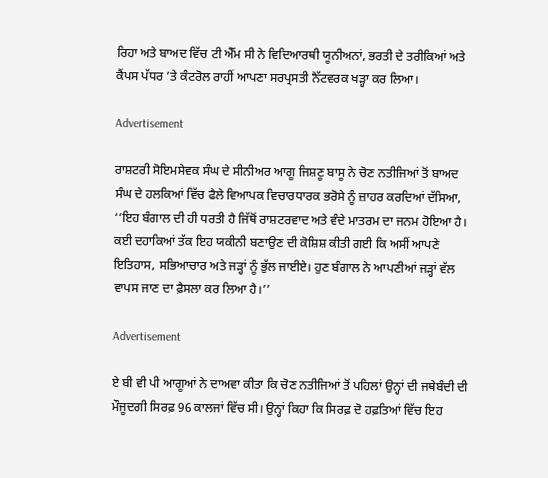ਰਿਹਾ ਅਤੇ ਬਾਅਦ ਵਿੱਚ ਟੀ ਐੱਮ ਸੀ ਨੇ ਵਿਦਿਆਰਥੀ ਯੂਨੀਅਨਾਂ, ਭਰਤੀ ਦੇ ਤਰੀਕਿਆਂ ਅਤੇ ਕੈਂਪਸ ਪੱਧਰ ’ਤੇ ਕੰਟਰੋਲ ਰਾਹੀਂ ਆਪਣਾ ਸਰਪ੍ਰਸਤੀ ਨੈੱਟਵਰਕ ਖੜ੍ਹਾ ਕਰ ਲਿਆ।

Advertisement

ਰਾਸ਼ਟਰੀ ਸੋਇਮਸੇਵਕ ਸੰਘ ਦੇ ਸੀਨੀਅਰ ਆਗੂ ਜਿਸ਼ਣੂ ਬਾਸੂ ਨੇ ਚੋਣ ਨਤੀਜਿਆਂ ਤੋਂ ਬਾਅਦ ਸੰਘ ਦੇ ਹਲਕਿਆਂ ਵਿੱਚ ਫੈਲੇ ਵਿਆਪਕ ਵਿਚਾਰਧਾਰਕ ਭਰੋਸੇ ਨੂੰ ਜ਼ਾਹਰ ਕਰਦਿਆਂ ਦੱਸਿਆ, ‘‘ਇਹ ਬੰਗਾਲ ਦੀ ਹੀ ਧਰਤੀ ਹੈ ਜਿੱਥੋਂ ਰਾਸ਼ਟਰਵਾਦ ਅਤੇ ਵੰਦੇ ਮਾਤਰਮ ਦਾ ਜਨਮ ਹੋਇਆ ਹੈ। ਕਈ ਦਹਾਕਿਆਂ ਤੱਕ ਇਹ ਯਕੀਨੀ ਬਣਾਉਣ ਦੀ ਕੋਸ਼ਿਸ਼ ਕੀਤੀ ਗਈ ਕਿ ਅਸੀਂ ਆਪਣੇ ਇਤਿਹਾਸ, ਸਭਿਆਚਾਰ ਅਤੇ ਜੜ੍ਹਾਂ ਨੂੰ ਭੁੱਲ ਜਾਈਏ। ਹੁਣ ਬੰਗਾਲ ਨੇ ਆਪਣੀਆਂ ਜੜ੍ਹਾਂ ਵੱਲ ਵਾਪਸ ਜਾਣ ਦਾ ਫ਼ੈਸਲਾ ਕਰ ਲਿਆ ਹੈ।’’

Advertisement

ਏ ਬੀ ਵੀ ਪੀ ਆਗੂਆਂ ਨੇ ਦਾਅਵਾ ਕੀਤਾ ਕਿ ਚੋਣ ਨਤੀਜਿਆਂ ਤੋਂ ਪਹਿਲਾਂ ਉਨ੍ਹਾਂ ਦੀ ਜਥੇਬੰਦੀ ਦੀ ਮੌਜੂਦਗੀ ਸਿਰਫ਼ 96 ਕਾਲਜਾਂ ਵਿੱਚ ਸੀ। ਉਨ੍ਹਾਂ ਕਿਹਾ ਕਿ ਸਿਰਫ਼ ਦੋ ਹਫ਼ਤਿਆਂ ਵਿੱਚ ਇਹ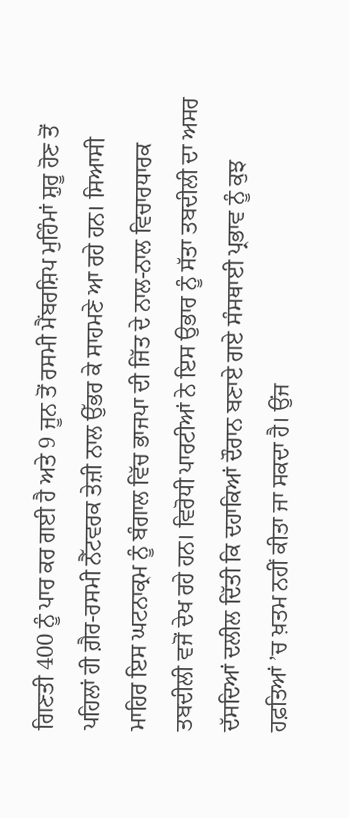ਗਿਣਤੀ 400 ਨੂੰ ਪਾਰ ਕਰ ਗਈ ਹੈ ਅਤੇ 9 ਜੂਨ ਤੋਂ ਰਸਮੀ ਮੈਂਬਰਸ਼ਿਪ ਮੁਹਿੰਮਾਂ ਸ਼ੁਰੂ ਹੋਣ ਤੋਂ ਪਹਿਲਾਂ ਹੀ ਗ਼ੈਰ-ਰਸਮੀ ਨੈੱਟਵਰਕ ਤੇਜ਼ੀ ਨਾਲ ਉੱਭਰ ਕੇ ਸਾਹਮਣੇ ਆ ਰਹੇ ਹਨ। ਸਿਆਸੀ ਮਾਹਿਰ ਇਸ ਘਟਨਾਕ੍ਰਮ ਨੂੰ ਬੰਗਾਲ ਵਿੱਚ ਭਾਜਪਾ ਦੀ ਜਿੱਤ ਦੇ ਨਾਲ-ਨਾਲ ਵਿਚਾਰਧਾਰਕ ਤਬਦੀਲੀ ਵਜੋਂ ਦੇਖ ਰਹੇ ਹਨ। ਵਿਰੋਧੀ ਪਾਰਟੀਆਂ ਨੇ ਇਸ ਉਭਾਰ ਨੂੰ ਸੱਤਾ ਤਬਦੀਲੀ ਦਾ ਅਸਰ ਦੱਸਦਿਆਂ ਦਲੀਲ ਦਿੱਤੀ ਕਿ ਦਹਾਕਿਆਂ ਦੌਰਾਨ ਬਣਾਏ ਗਏ ਸੰਸਥਾਈ ਪ੍ਰਭਾਵ ਨੂੰ ਕੁਝ ਹਫ਼ਤਿਆਂ ’ਚ ਖ਼ਤਮ ਨਹੀਂ ਕੀਤਾ ਜਾ ਸਕਦਾ ਹੈ। ਉਂਜ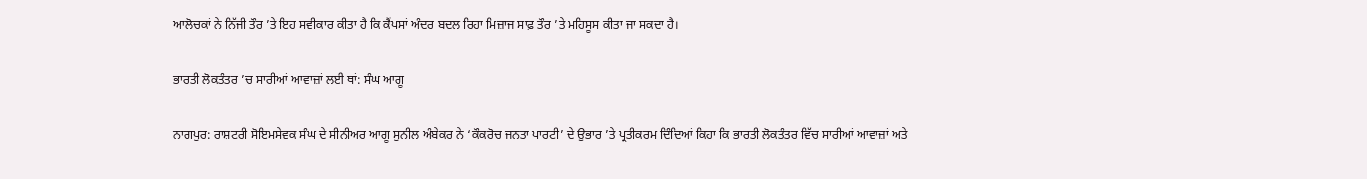ਆਲੋਚਕਾਂ ਨੇ ਨਿੱਜੀ ਤੌਰ ’ਤੇ ਇਹ ਸਵੀਕਾਰ ਕੀਤਾ ਹੈ ਕਿ ਕੈਂਪਸਾਂ ਅੰਦਰ ਬਦਲ ਰਿਹਾ ਮਿਜ਼ਾਜ ਸਾਫ਼ ਤੌਰ ’ਤੇ ਮਹਿਸੂਸ ਕੀਤਾ ਜਾ ਸਕਦਾ ਹੈ।

ਭਾਰਤੀ ਲੋਕਤੰਤਰ ’ਚ ਸਾਰੀਆਂ ਆਵਾਜ਼ਾਂ ਲਈ ਥਾਂ: ਸੰਘ ਆਗੂ

ਨਾਗਪੁਰ: ਰਾਸ਼ਟਰੀ ਸੋਇਮਸੇਵਕ ਸੰਘ ਦੇ ਸੀਨੀਅਰ ਆਗੂ ਸੁਨੀਲ ਅੰਬੇਕਰ ਨੇ ‘ਕੌਕਰੋਚ ਜਨਤਾ ਪਾਰਟੀ’ ਦੇ ਉਭਾਰ ’ਤੇ ਪ੍ਰਤੀਕਰਮ ਦਿੰਦਿਆਂ ਕਿਹਾ ਕਿ ਭਾਰਤੀ ਲੋਕਤੰਤਰ ਵਿੱਚ ਸਾਰੀਆਂ ਆਵਾਜ਼ਾਂ ਅਤੇ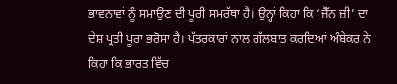ਭਾਵਨਾਵਾਂ ਨੂੰ ਸਮਾਉਣ ਦੀ ਪੂਰੀ ਸਮਰੱਥਾ ਹੈ। ਉਨ੍ਹਾਂ ਕਿਹਾ ਕਿ ‘ਜੈੱਨ ਜ਼ੀ’ ਦਾ ਦੇਸ਼ ਪ੍ਰਤੀ ਪੂਰਾ ਭਰੋਸਾ ਹੈ। ਪੱਤਰਕਾਰਾਂ ਨਾਲ ਗੱਲਬਾਤ ਕਰਦਿਆਂ ਅੰਬੇਕਰ ਨੇ ਕਿਹਾ ਕਿ ਭਾਰਤ ਵਿੱਚ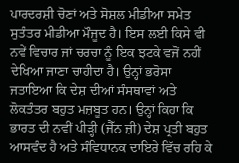ਪਾਰਦਰਸ਼ੀ ਚੋਣਾਂ ਅਤੇ ਸੋਸ਼ਲ ਮੀਡੀਆ ਸਮੇਤ ਸੁਤੰਤਰ ਮੀਡੀਆ ਮੌਜੂਦ ਹੈ। ਇਸ ਲਈ ਕਿਸੇ ਵੀ ਨਵੇਂ ਵਿਚਾਰ ਜਾਂ ਚਰਚਾ ਨੂੰ ਇਕ ਝਟਕੇ ਵਜੋਂ ਨਹੀਂ ਦੇਖਿਆ ਜਾਣਾ ਚਾਹੀਦਾ ਹੈ। ਉਨ੍ਹਾਂ ਭਰੋਸਾ ਜਤਾਇਆ ਕਿ ਦੇਸ਼ ਦੀਆਂ ਸੰਸਥਾਵਾਂ ਅਤੇ ਲੋਕਤੰਤਰ ਬਹੁਤ ਮਜ਼ਬੂਤ ਹਨ। ਉਨ੍ਹਾਂ ਕਿਹਾ ਕਿ ਭਾਰਤ ਦੀ ਨਵੀਂ ਪੀੜ੍ਹੀ (ਜੈੱਨ ਜ਼ੀ) ਦੇਸ਼ ਪ੍ਰਤੀ ਬਹੁਤ ਆਸਵੰਦ ਹੈ ਅਤੇ ਸੰਵਿਧਾਨਕ ਦਾਇਰੇ ਵਿੱਚ ਰਹਿ ਕੇ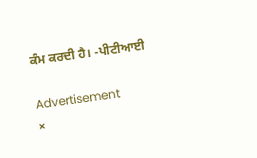ਕੰਮ ਕਰਦੀ ਹੈ। -ਪੀਟੀਆਈ

Advertisement
×